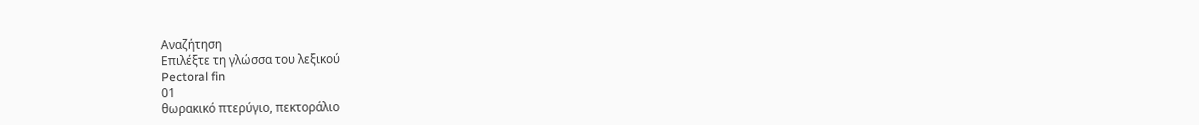Αναζήτηση
Επιλέξτε τη γλώσσα του λεξικού
Pectoral fin
01
θωρακικό πτερύγιο, πεκτοράλιο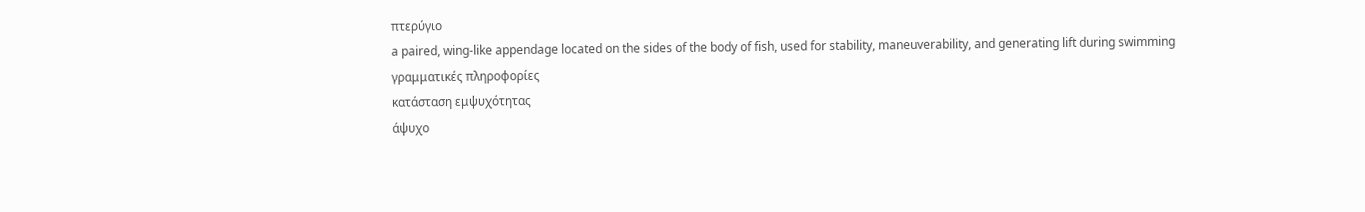πτερύγιο
a paired, wing-like appendage located on the sides of the body of fish, used for stability, maneuverability, and generating lift during swimming
γραμματικές πληροφορίες
κατάσταση εμψυχότητας
άψυχο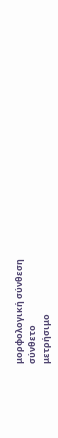μορφολογική σύνθεση
σύνθετο
μετρήσιμο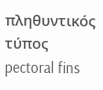πληθυντικός τύπος
pectoral fins